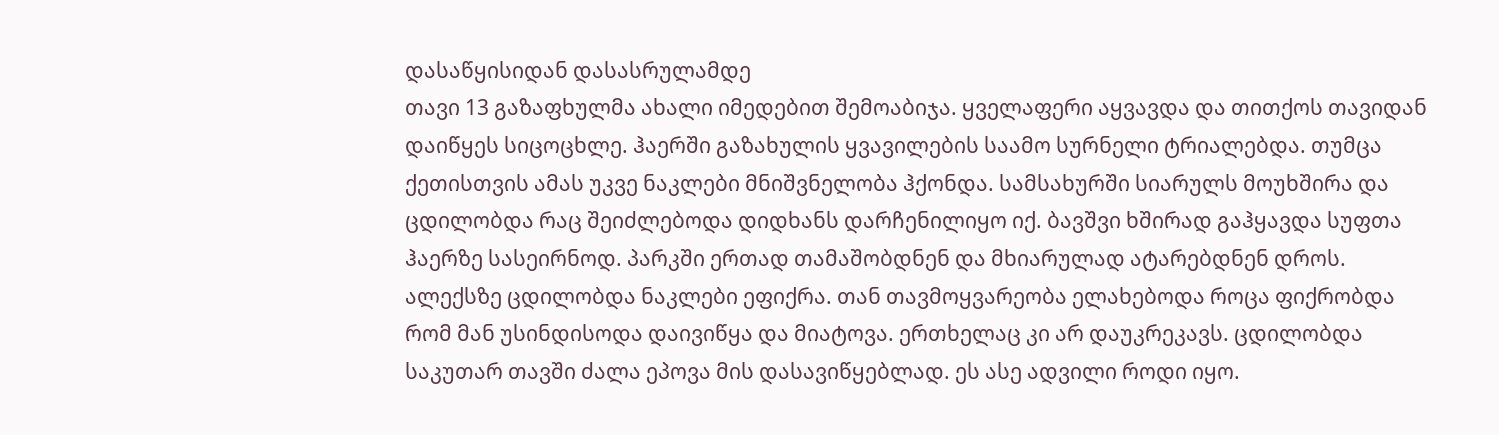დასაწყისიდან დასასრულამდე
თავი 13 გაზაფხულმა ახალი იმედებით შემოაბიჯა. ყველაფერი აყვავდა და თითქოს თავიდან დაიწყეს სიცოცხლე. ჰაერში გაზახულის ყვავილების საამო სურნელი ტრიალებდა. თუმცა ქეთისთვის ამას უკვე ნაკლები მნიშვნელობა ჰქონდა. სამსახურში სიარულს მოუხშირა და ცდილობდა რაც შეიძლებოდა დიდხანს დარჩენილიყო იქ. ბავშვი ხშირად გაჰყავდა სუფთა ჰაერზე სასეირნოდ. პარკში ერთად თამაშობდნენ და მხიარულად ატარებდნენ დროს. ალექსზე ცდილობდა ნაკლები ეფიქრა. თან თავმოყვარეობა ელახებოდა როცა ფიქრობდა რომ მან უსინდისოდა დაივიწყა და მიატოვა. ერთხელაც კი არ დაუკრეკავს. ცდილობდა საკუთარ თავში ძალა ეპოვა მის დასავიწყებლად. ეს ასე ადვილი როდი იყო.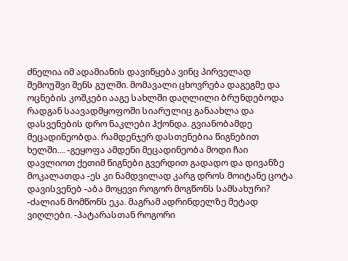ძნელია იმ ადამიანის დავიწყება ვინც პირველად შემოუშვი შენს გულში. მომავალი ცხოვრება დაგეგმე და ოცნების კოშკები ააგე სახლში დაღლილი ბრუნდებოდა რადგან საავადმყოფოში სიარულიც განაახლა და დასვენების დრო ნაკლები ჰქონდა. გვიანობამდე მეცადინეობდა. რამდენჯერ დასთენებია წიგნებით ხელში.... -გეყოფა ამდენი მეცადინეობა მოდი ჩაი დავლიოთ ქეთიმ წიგნები გვერდით გადადო და დივანზე მოკალათდა -ეს კი ნამდვილად კარგ დროს მოიტანე ცოტა დავისვენებ -აბა მოყევი როგორ მოგწონს სამსახური? -ძალიან მომწონს ეკა. მაგრამ ადრინდელზე მეტად ვიღლები. -პატარასთან როგორი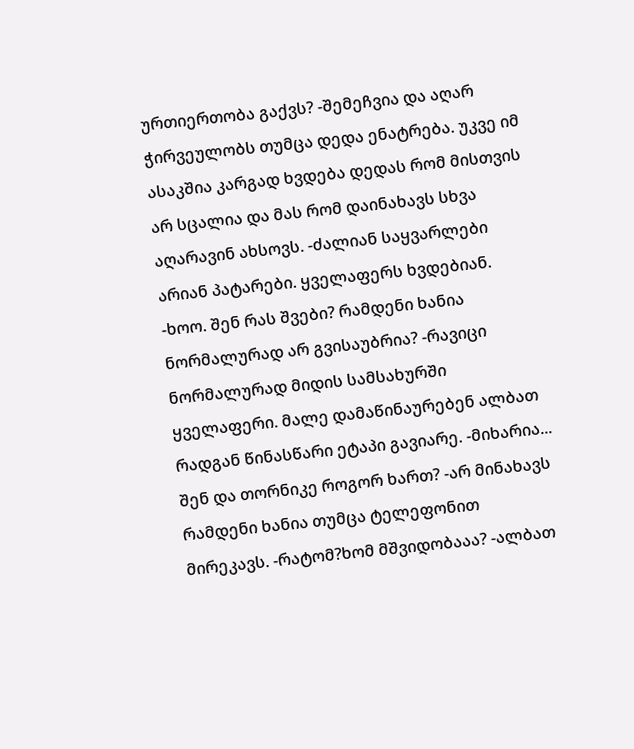ურთიერთობა გაქვს? -შემეჩვია და აღარ ჭირვეულობს თუმცა დედა ენატრება. უკვე იმ ასაკშია კარგად ხვდება დედას რომ მისთვის არ სცალია და მას რომ დაინახავს სხვა აღარავინ ახსოვს. -ძალიან საყვარლები არიან პატარები. ყველაფერს ხვდებიან. -ხოო. შენ რას შვები? რამდენი ხანია ნორმალურად არ გვისაუბრია? -რავიცი ნორმალურად მიდის სამსახურში ყველაფერი. მალე დამაწინაურებენ ალბათ რადგან წინასწარი ეტაპი გავიარე. -მიხარია... შენ და თორნიკე როგორ ხართ? -არ მინახავს რამდენი ხანია თუმცა ტელეფონით მირეკავს. -რატომ?ხომ მშვიდობააა? -ალბათ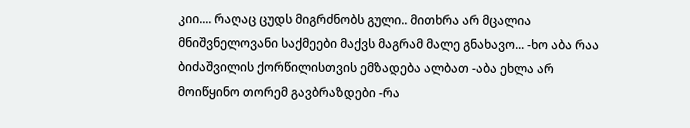კიი.... რაღაც ცუდს მიგრძნობს გული.. მითხრა არ მცალია მნიშვნელოვანი საქმეები მაქვს მაგრამ მალე გნახავო... -ხო აბა რაა ბიძაშვილის ქორწილისთვის ემზადება ალბათ -აბა ეხლა არ მოიწყინო თორემ გავბრაზდები -რა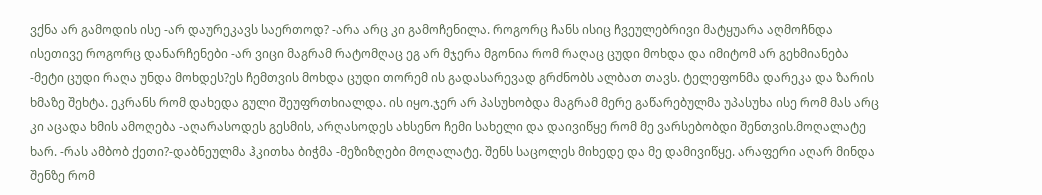ვქნა არ გამოდის ისე -არ დაურეკავს საერთოდ? -არა არც კი გამოჩენილა. როგორც ჩანს ისიც ჩვეულებრივი მატყუარა აღმოჩნდა ისეთივე როგორც დანარჩენები -არ ვიცი მაგრამ რატომღაც ეგ არ მჯერა მგონია რომ რაღაც ცუდი მოხდა და იმიტომ არ გეხმიანება -მეტი ცუდი რაღა უნდა მოხდეს?ეს ჩემთვის მოხდა ცუდი თორემ ის გადასარევად გრძნობს ალბათ თავს. ტელეფონმა დარეკა და ზარის ხმაზე შეხტა. ეკრანს რომ დახედა გული შეუფრთხიალდა. ის იყო.ჯერ არ პასუხობდა მაგრამ მერე გაწარებულმა უპასუხა ისე რომ მას არც კი აცადა ხმის ამოღება -აღარასოდეს გესმის, არღასოდეს ახსენო ჩემი სახელი და დაივიწყე რომ მე ვარსებობდი შენთვის.მოღალატე ხარ. -რას ამბობ ქეთი?-დაბნეულმა ჰკითხა ბიჭმა -მეზიზღები მოღალატე. შენს საცოლეს მიხედე და მე დამივიწყე. არაფერი აღარ მინდა შენზე რომ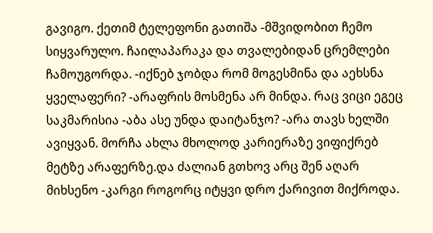გავიგო. ქეთიმ ტელეფონი გათიშა -მშვიდობით ჩემო სიყვარულო. ჩაილაპარაკა და თვალებიდან ცრემლები ჩამოუგორდა. -იქნებ ჯობდა რომ მოგესმინა და აეხსნა ყველაფერი? -არაფრის მოსმენა არ მინდა. რაც ვიცი ეგეც საკმარისია -აბა ასე უნდა დაიტანჯო? -არა თავს ხელში ავიყვან. მორჩა ახლა მხოლოდ კარიერაზე ვიფიქრებ მეტზე არაფერზე.და ძალიან გთხოვ არც შენ აღარ მიხსენო -კარგი როგორც იტყვი დრო ქარივით მიქროდა.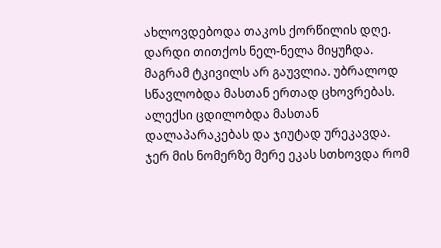ახლოვდებოდა თაკოს ქორწილის დღე. დარდი თითქოს ნელ-ნელა მიყუჩდა. მაგრამ ტკივილს არ გაუვლია. უბრალოდ სწავლობდა მასთან ერთად ცხოვრებას. ალექსი ცდილობდა მასთან დალაპარაკებას და ჯიუტად ურეკავდა. ჯერ მის ნომერზე მერე ეკას სთხოვდა რომ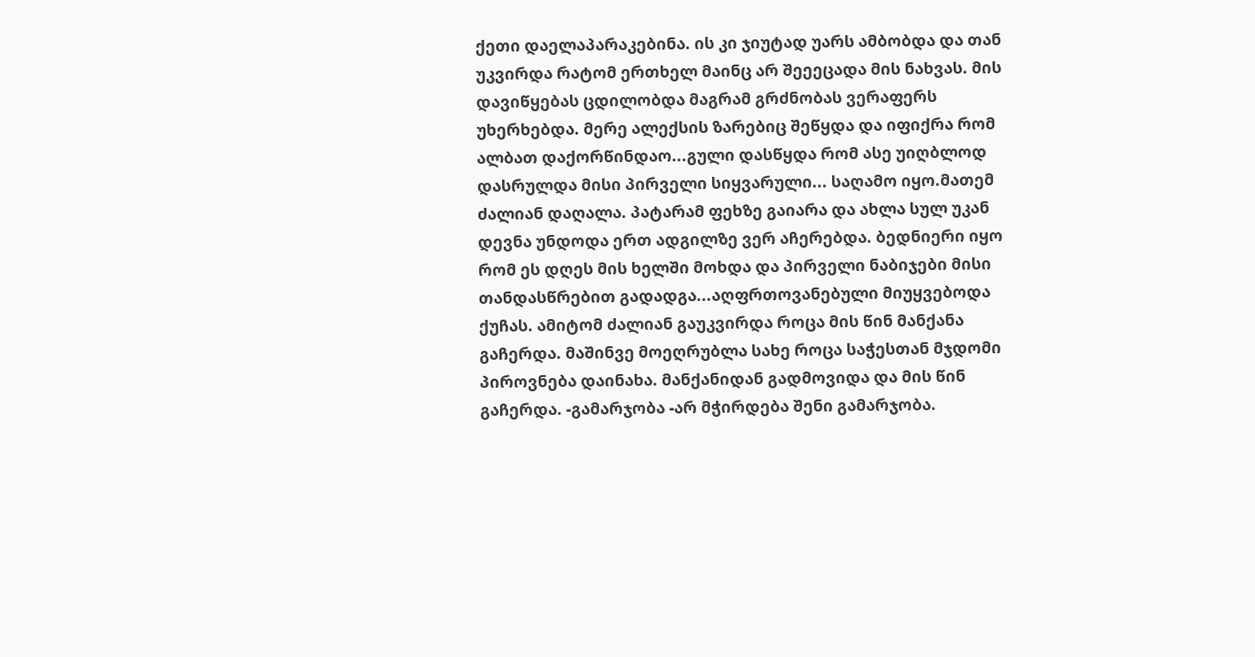ქეთი დაელაპარაკებინა. ის კი ჯიუტად უარს ამბობდა და თან უკვირდა რატომ ერთხელ მაინც არ შეეეცადა მის ნახვას. მის დავიწყებას ცდილობდა მაგრამ გრძნობას ვერაფერს უხერხებდა. მერე ალექსის ზარებიც შეწყდა და იფიქრა რომ ალბათ დაქორწინდაო...გული დასწყდა რომ ასე უიღბლოდ დასრულდა მისი პირველი სიყვარული... საღამო იყო.მათემ ძალიან დაღალა. პატარამ ფეხზე გაიარა და ახლა სულ უკან დევნა უნდოდა ერთ ადგილზე ვერ აჩერებდა. ბედნიერი იყო რომ ეს დღეს მის ხელში მოხდა და პირველი ნაბიჯები მისი თანდასწრებით გადადგა...აღფრთოვანებული მიუყვებოდა ქუჩას. ამიტომ ძალიან გაუკვირდა როცა მის წინ მანქანა გაჩერდა. მაშინვე მოეღრუბლა სახე როცა საჭესთან მჯდომი პიროვნება დაინახა. მანქანიდან გადმოვიდა და მის წინ გაჩერდა. -გამარჯობა -არ მჭირდება შენი გამარჯობა.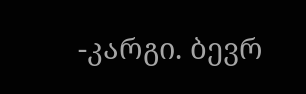-კარგი. ბევრ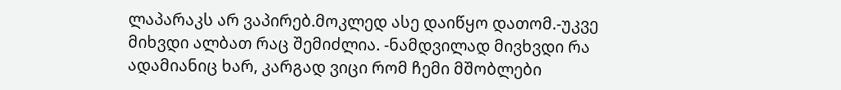ლაპარაკს არ ვაპირებ.მოკლედ ასე დაიწყო დათომ.-უკვე მიხვდი ალბათ რაც შემიძლია. -ნამდვილად მივხვდი რა ადამიანიც ხარ, კარგად ვიცი რომ ჩემი მშობლები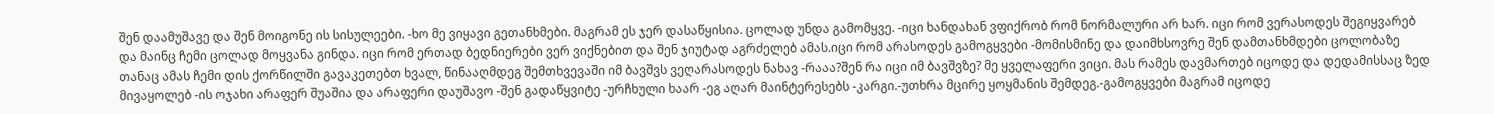შენ დაამუშავე და შენ მოიგონე ის სისულეები. -ხო მე ვიყავი გეთანხმები. მაგრამ ეს ჯერ დასაწყისია. ცოლად უნდა გამომყვე. -იცი ხანდახან ვფიქრობ რომ ნორმალური არ ხარ. იცი რომ ვერასოდეს შეგიყვარებ და მაინც ჩემი ცოლად მოყვანა გინდა. იცი რომ ერთად ბედნიერები ვერ ვიქნებით და შენ ჯიუტად აგრძელებ ამას.იცი რომ არასოდეს გამოგყვები -მომისმინე და დაიმხსოვრე შენ დამთანხმდები ცოლობაზე თანაც ამას ჩემი დის ქორწილში გავაკეთებთ ხვალ, წინააღმდეგ შემთხვევაში იმ ბავშვს ვეღარასოდეს ნახავ -რააა?შენ რა იცი იმ ბავშვზე? მე ყველაფერი ვიცი. მას რამეს დავმართებ იცოდე და დედამისსაც ზედ მივაყოლებ -ის ოჯახი არაფერ შუაშია და არაფერი დაუშავო -შენ გადაწყვიტე -ურჩხული ხაარ -ეგ აღარ მაინტერესებს -კარგი.-უთხრა მცირე ყოყმანის შემდეგ.-გამოგყვები მაგრამ იცოდე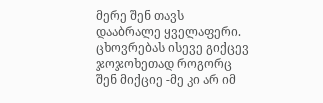მერე შენ თავს დააბრალე ყველაფერი. ცხოვრებას ისევე გიქცევ ჯოჯოხეთად როგორც შენ მიქციე -მე კი არ იმ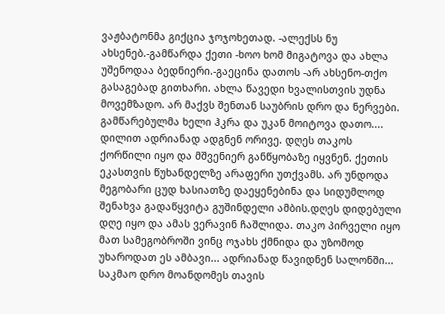ვაჟბატონმა გიქცია ჯოჯოხეთად. -ალექსს ნუ ახსენებ.-გამწარდა ქეთი -ხოო ხომ მიგატოვა და ახლა უშენოდაა ბედნიერი.-გაეცინა დათოს -არ ახსენო-თქო გასაგებად გითხარი. ახლა წავედი ხვალისთვის უდნა მოვემზადო. არ მაქვს შენთან საუბრის დრო და ნერვები. გამწარებულმა ხელი ჰკრა და უკან მოიტოვა დათო.... დილით ადრიანად ადგნენ ორივე. დღეს თაკოს ქორწილი იყო და მშვენიერ განწყობაზე იყვნენ. ქეთის ეკასთვის წუხანდელზე არაფერი უთქვამს. არ უნდოდა მეგობარი ცუდ ხასიათზე დაეყენებინა და სიდუმლოდ შენახვა გადაწყვიტა გუშინდელი ამბის.დღეს დიდებული დღე იყო და ამას ვერავინ ჩაშლიდა. თაკო პირველი იყო მათ სამეგობროში ვინც ოჯახს ქმნიდა და უზომოდ უხაროდათ ეს ამბავი... ადრიანად წავიდნენ სალონში... საკმაო დრო მოანდომეს თავის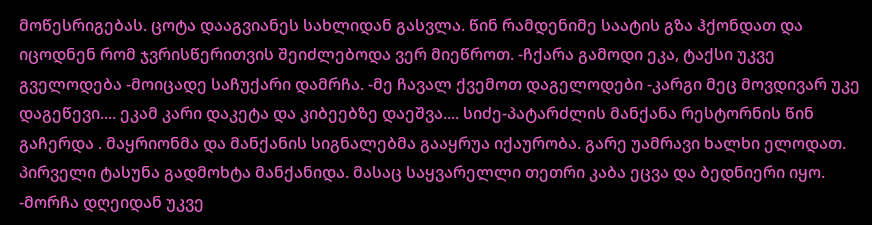მოწესრიგებას. ცოტა დააგვიანეს სახლიდან გასვლა. წინ რამდენიმე საატის გზა ჰქონდათ და იცოდნენ რომ ჯვრისწერითვის შეიძლებოდა ვერ მიეწროთ. -ჩქარა გამოდი ეკა, ტაქსი უკვე გველოდება -მოიცადე საჩუქარი დამრჩა. -მე ჩავალ ქვემოთ დაგელოდები -კარგი მეც მოვდივარ უკე დაგეწევი.... ეკამ კარი დაკეტა და კიბეებზე დაეშვა.... სიძე-პატარძლის მანქანა რესტორნის წინ გაჩერდა . მაყრიონმა და მანქანის სიგნალებმა გააყრუა იქაურობა. გარე უამრავი ხალხი ელოდათ. პირველი ტასუნა გადმოხტა მანქანიდა. მასაც საყვარელლი თეთრი კაბა ეცვა და ბედნიერი იყო. -მორჩა დღეიდან უკვე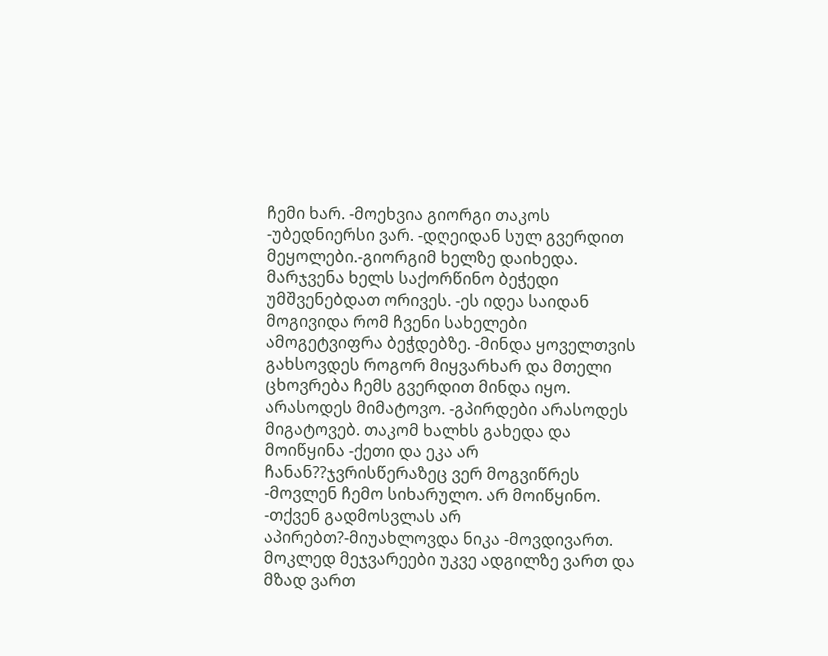ჩემი ხარ. -მოეხვია გიორგი თაკოს -უბედნიერსი ვარ. -დღეიდან სულ გვერდით მეყოლები.-გიორგიმ ხელზე დაიხედა. მარჯვენა ხელს საქორწინო ბეჭედი უმშვენებდათ ორივეს. -ეს იდეა საიდან მოგივიდა რომ ჩვენი სახელები ამოგეტვიფრა ბეჭდებზე. -მინდა ყოველთვის გახსოვდეს როგორ მიყვარხარ და მთელი ცხოვრება ჩემს გვერდით მინდა იყო. არასოდეს მიმატოვო. -გპირდები არასოდეს მიგატოვებ. თაკომ ხალხს გახედა და მოიწყინა -ქეთი და ეკა არ ჩანან??ჯვრისწერაზეც ვერ მოგვიწრეს -მოვლენ ჩემო სიხარულო. არ მოიწყინო. -თქვენ გადმოსვლას არ აპირებთ?-მიუახლოვდა ნიკა -მოვდივართ. მოკლედ მეჯვარეები უკვე ადგილზე ვართ და მზად ვართ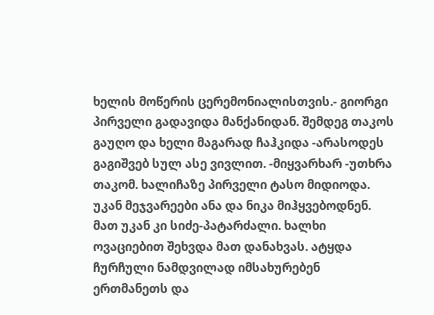ხელის მოწერის ცერემონიალისთვის.- გიორგი პირველი გადავიდა მანქანიდან. შემდეგ თაკოს გაუღო და ხელი მაგარად ჩაჰკიდა -არასოდეს გაგიშვებ სულ ასე ვივლით. -მიყვარხარ -უთხრა თაკომ. ხალიჩაზე პირველი ტასო მიდიოდა. უკან მეჯვარეები ანა და ნიკა მიჰყვებოდნენ. მათ უკან კი სიძე-პატარძალი. ხალხი ოვაციებით შეხვდა მათ დანახვას. ატყდა ჩურჩული ნამდვილად იმსახურებენ ერთმანეთს და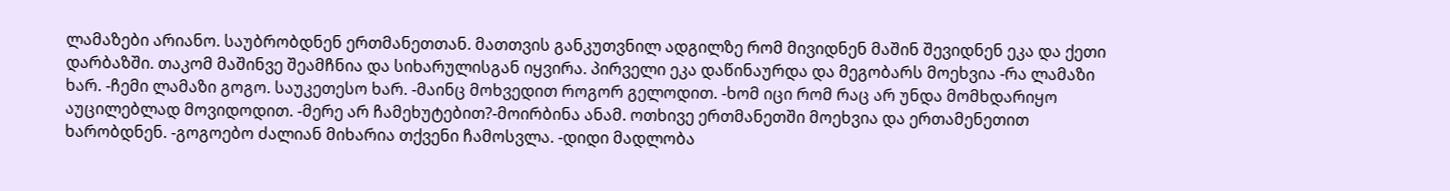ლამაზები არიანო. საუბრობდნენ ერთმანეთთან. მათთვის განკუთვნილ ადგილზე რომ მივიდნენ მაშინ შევიდნენ ეკა და ქეთი დარბაზში. თაკომ მაშინვე შეამჩნია და სიხარულისგან იყვირა. პირველი ეკა დაწინაურდა და მეგობარს მოეხვია -რა ლამაზი ხარ. -ჩემი ლამაზი გოგო. საუკეთესო ხარ. -მაინც მოხვედით როგორ გელოდით. -ხომ იცი რომ რაც არ უნდა მომხდარიყო აუცილებლად მოვიდოდით. -მერე არ ჩამეხუტებით?-მოირბინა ანამ. ოთხივე ერთმანეთში მოეხვია და ერთამენეთით ხარობდნენ. -გოგოებო ძალიან მიხარია თქვენი ჩამოსვლა. -დიდი მადლობა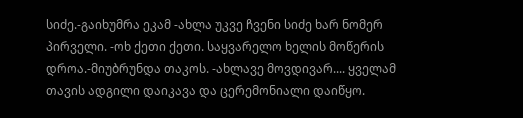სიძე.-გაიხუმრა ეკამ -ახლა უკვე ჩვენი სიძე ხარ ნომერ პირველი. -ოხ ქეთი ქეთი. საყვარელო ხელის მოწერის დროა.-მიუბრუნდა თაკოს. -ახლავე მოვდივარ.... ყველამ თავის ადგილი დაიკავა და ცერემონიალი დაიწყო.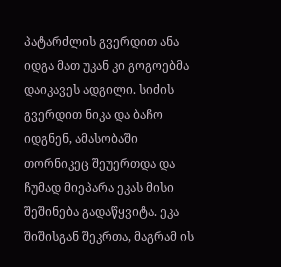პატარძლის გვერდით ანა იდგა მათ უკან კი გოგოებმა დაიკავეს ადგილი. სიძის გვერდით ნიკა და ბაჩო იდგნენ, ამასობაში თორნიკეც შეუერთდა და ჩუმად მიეპარა ეკას მისი შეშინება გადაწყვიტა. ეკა შიშისგან შეკრთა, მაგრამ ის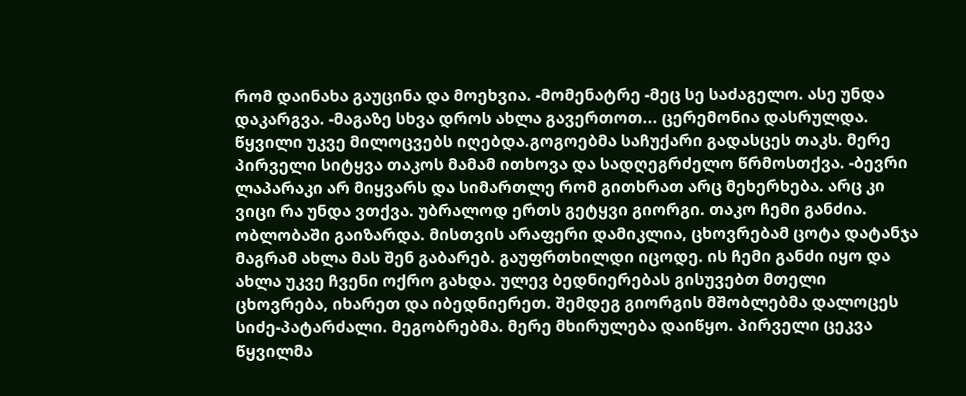რომ დაინახა გაუცინა და მოეხვია. -მომენატრე -მეც სე საძაგელო. ასე უნდა დაკარგვა. -მაგაზე სხვა დროს ახლა გავერთოთ... ცერემონია დასრულდა. წყვილი უკვე მილოცვებს იღებდა.გოგოებმა საჩუქარი გადასცეს თაკს. მერე პირველი სიტყვა თაკოს მამამ ითხოვა და სადღეგრძელო წრმოსთქვა. -ბევრი ლაპარაკი არ მიყვარს და სიმართლე რომ გითხრათ არც მეხერხება. არც კი ვიცი რა უნდა ვთქვა. უბრალოდ ერთს გეტყვი გიორგი. თაკო ჩემი განძია. ობლობაში გაიზარდა. მისთვის არაფერი დამიკლია, ცხოვრებამ ცოტა დატანჯა მაგრამ ახლა მას შენ გაბარებ. გაუფრთხილდი იცოდე. ის ჩემი განძი იყო და ახლა უკვე ჩვენი ოქრო გახდა. ულევ ბედნიერებას გისუვებთ მთელი ცხოვრება, იხარეთ და იბედნიერეთ. შემდეგ გიორგის მშობლებმა დალოცეს სიძე-პატარძალი. მეგობრებმა. მერე მხირულება დაიწყო. პირველი ცეკვა წყვილმა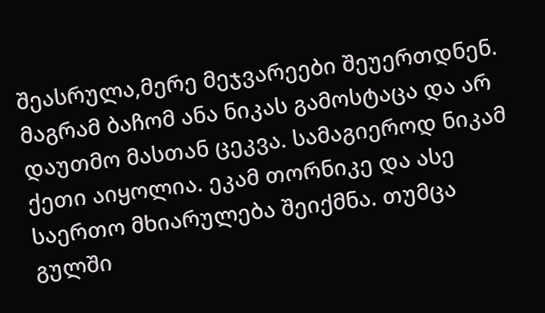შეასრულა,მერე მეჯვარეები შეუერთდნენ. მაგრამ ბაჩომ ანა ნიკას გამოსტაცა და არ დაუთმო მასთან ცეკვა. სამაგიეროდ ნიკამ ქეთი აიყოლია. ეკამ თორნიკე და ასე საერთო მხიარულება შეიქმნა. თუმცა გულში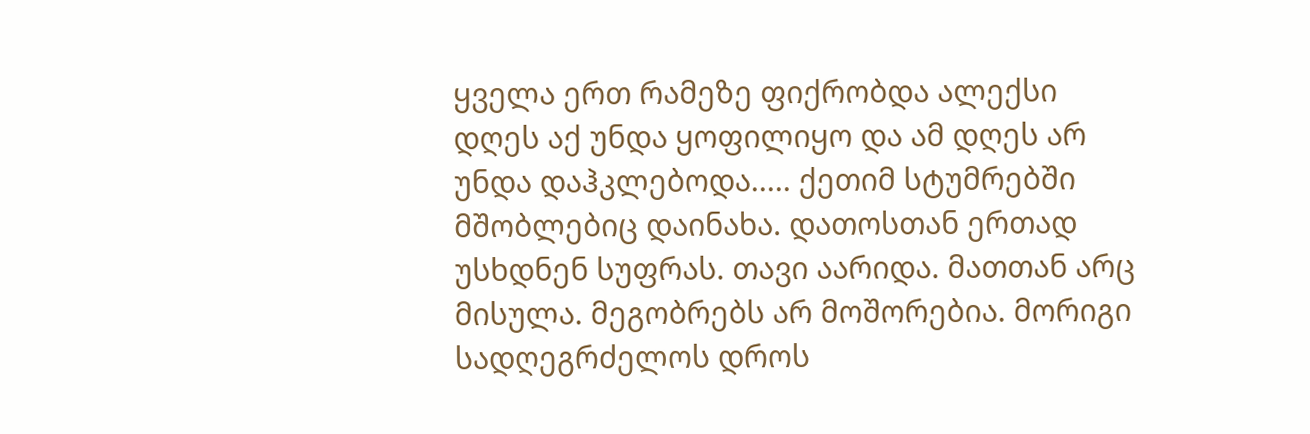ყველა ერთ რამეზე ფიქრობდა ალექსი დღეს აქ უნდა ყოფილიყო და ამ დღეს არ უნდა დაჰკლებოდა..... ქეთიმ სტუმრებში მშობლებიც დაინახა. დათოსთან ერთად უსხდნენ სუფრას. თავი აარიდა. მათთან არც მისულა. მეგობრებს არ მოშორებია. მორიგი სადღეგრძელოს დროს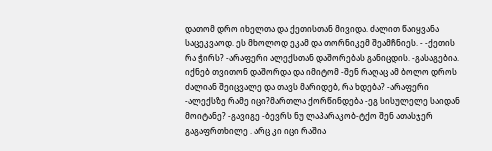დათომ დრო იხელთა და ქეთისთან მივიდა. ძალით წაიყვანა საცეკვაოდ. ეს მხოლოდ ეკამ და თორნიკემ შეამჩნიეს. - -ქეთის რა ჭირს? -არაფერი ალექსთან დაშორებას განიცდის. -გასაგებია. იქნებ თვითონ დაშორდა და იმიტომ -შენ რაღაც ამ ბოლო დროს ძალიან შეიცვალე და თავს მარიდებ, რა ხდება? -არაფერი -ალექსზე რამე იცი?მართლა ქორწინდება -ეგ სისულელე საიდან მოიტანე? -გავიგე -ბევრს ნუ ლაპარაკობ-ტქო შენ ათასჯერ გაგაფრთხილე . არც კი იცი რაშია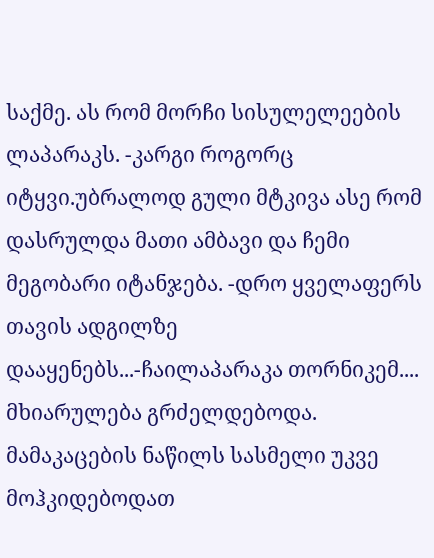საქმე. ას რომ მორჩი სისულელეების ლაპარაკს. -კარგი როგორც იტყვი.უბრალოდ გული მტკივა ასე რომ დასრულდა მათი ამბავი და ჩემი მეგობარი იტანჯება. -დრო ყველაფერს თავის ადგილზე დააყენებს...-ჩაილაპარაკა თორნიკემ.... მხიარულება გრძელდებოდა. მამაკაცების ნაწილს სასმელი უკვე მოჰკიდებოდათ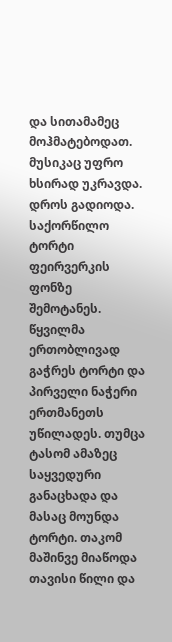და სითამამეც მოჰმატებოდათ. მუსიკაც უფრო ხსირად უკრავდა. დროს გადიოდა. საქორწილო ტორტი ფეირვერკის ფონზე შემოტანეს. წყვილმა ერთობლივად გაჭრეს ტორტი და პირველი ნაჭერი ერთმანეთს უწილადეს. თუმცა ტასომ ამაზეც საყვედური განაცხადა და მასაც მოუნდა ტორტი. თაკომ მაშინვე მიაწოდა თავისი წილი და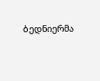ბედნიერმა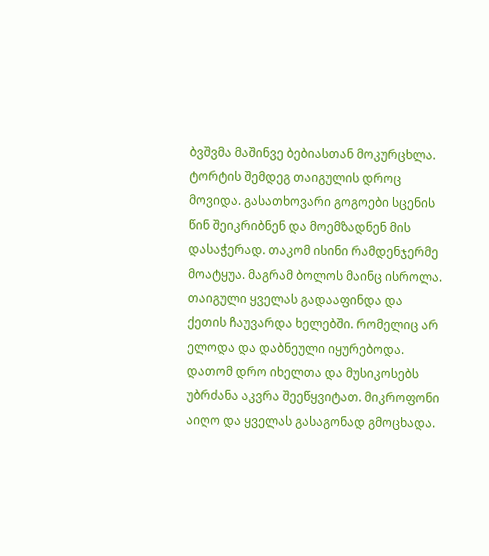ბვშვმა მაშინვე ბებიასთან მოკურცხლა. ტორტის შემდეგ თაიგულის დროც მოვიდა. გასათხოვარი გოგოები სცენის წინ შეიკრიბნენ და მოემზადნენ მის დასაჭერად. თაკომ ისინი რამდენჯერმე მოატყუა. მაგრამ ბოლოს მაინც ისროლა. თაიგული ყველას გადააფინდა და ქეთის ჩაუვარდა ხელებში. რომელიც არ ელოდა და დაბნეული იყურებოდა. დათომ დრო იხელთა და მუსიკოსებს უბრძანა აკვრა შეეწყვიტათ. მიკროფონი აიღო და ყველას გასაგონად გმოცხადა.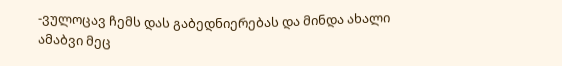-ვულოცავ ჩემს დას გაბედნიერებას და მინდა ახალი ამაბვი მეც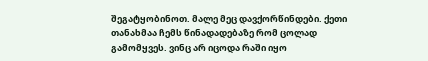შეგატყობინოთ. მალე მეც დავქორწინდები. ქეთი თანახმაა ჩემს წინადადებაზე რომ ცოლად გამომყვეს. ვინც არ იცოდა რაში იყო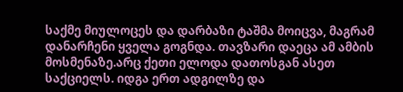საქმე მიულოცეს და დარბაზი ტაშმა მოიცვა, მაგრამ დანარჩენი ყველა გოგნდა. თავზარი დაეცა ამ ამბის მოსმენაზე.არც ქეთი ელოდა დათოსგან ასეთ საქციელს. იდგა ერთ ადგილზე და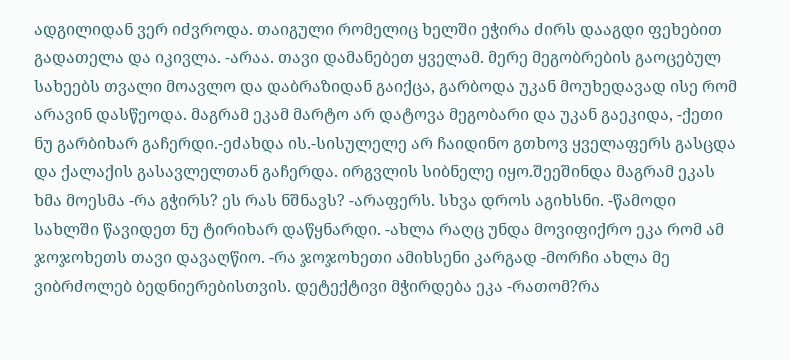ადგილიდან ვერ იძვროდა. თაიგული რომელიც ხელში ეჭირა ძირს დააგდი ფეხებით გადათელა და იკივლა. -არაა. თავი დამანებეთ ყველამ. მერე მეგობრების გაოცებულ სახეებს თვალი მოავლო და დაბრაზიდან გაიქცა, გარბოდა უკან მოუხედავად ისე რომ არავინ დასწეოდა. მაგრამ ეკამ მარტო არ დატოვა მეგობარი და უკან გაეკიდა, -ქეთი ნუ გარბიხარ გაჩერდი.-ეძახდა ის.-სისულელე არ ჩაიდინო გთხოვ ყველაფერს გასცდა და ქალაქის გასავლელთან გაჩერდა. ირგვლის სიბნელე იყო.შეეშინდა მაგრამ ეკას ხმა მოესმა -რა გჭირს? ეს რას ნშნავს? -არაფერს. სხვა დროს აგიხსნი. -წამოდი სახლში წავიდეთ ნუ ტირიხარ დაწყნარდი. -ახლა რაღც უნდა მოვიფიქრო ეკა რომ ამ ჯოჯოხეთს თავი დავაღწიო. -რა ჯოჯოხეთი ამიხსენი კარგად -მორჩი ახლა მე ვიბრძოლებ ბედნიერებისთვის. დეტექტივი მჭირდება ეკა -რათომ?რა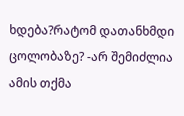ხდება?რატომ დათანხმდი ცოლობაზე? -არ შემიძლია ამის თქმა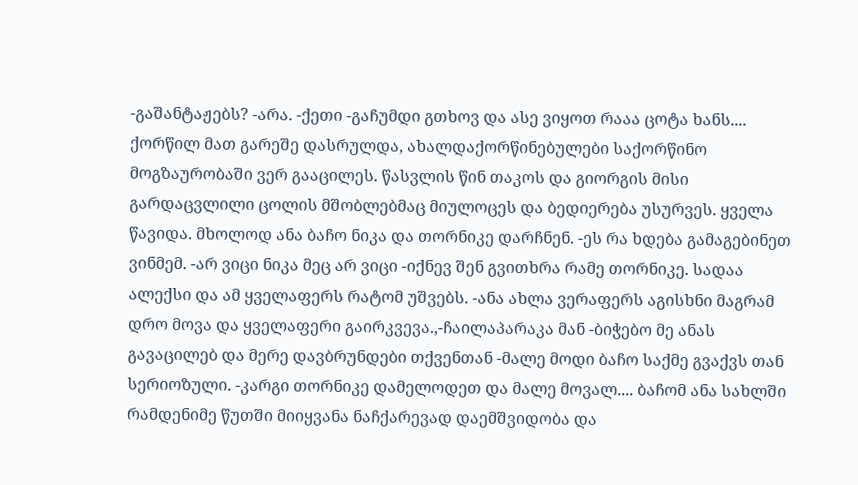-გაშანტაჟებს? -არა. -ქეთი -გაჩუმდი გთხოვ და ასე ვიყოთ რააა ცოტა ხანს.... ქორწილ მათ გარეშე დასრულდა, ახალდაქორწინებულები საქორწინო მოგზაურობაში ვერ გააცილეს. წასვლის წინ თაკოს და გიორგის მისი გარდაცვლილი ცოლის მშობლებმაც მიულოცეს და ბედიერება უსურვეს. ყველა წავიდა. მხოლოდ ანა ბაჩო ნიკა და თორნიკე დარჩნენ. -ეს რა ხდება გამაგებინეთ ვინმემ. -არ ვიცი ნიკა მეც არ ვიცი -იქნევ შენ გვითხრა რამე თორნიკე. სადაა ალექსი და ამ ყველაფერს რატომ უშვებს. -ანა ახლა ვერაფერს აგისხნი მაგრამ დრო მოვა და ყველაფერი გაირკვევა.,-ჩაილაპარაკა მან -ბიჭებო მე ანას გავაცილებ და მერე დავბრუნდები თქვენთან -მალე მოდი ბაჩო საქმე გვაქვს თან სერიოზული. -კარგი თორნიკე დამელოდეთ და მალე მოვალ.... ბაჩომ ანა სახლში რამდენიმე წუთში მიიყვანა ნაჩქარევად დაემშვიდობა და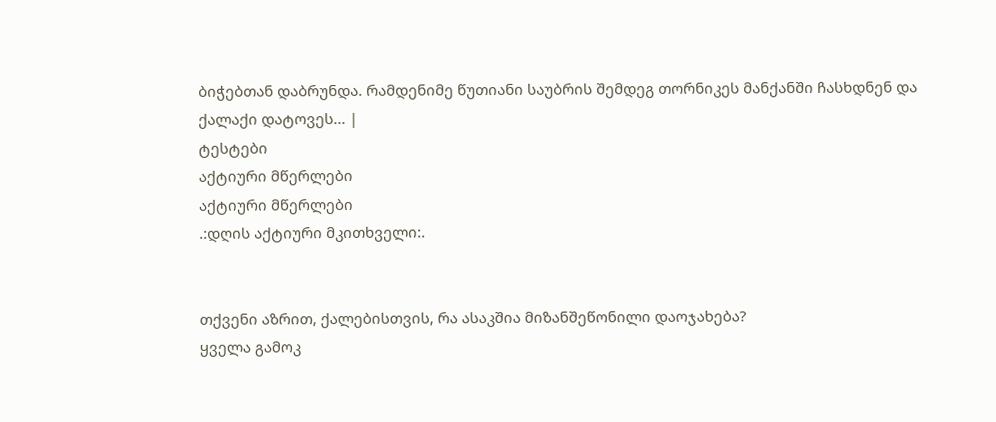ბიჭებთან დაბრუნდა. რამდენიმე წუთიანი საუბრის შემდეგ თორნიკეს მანქანში ჩასხდნენ და ქალაქი დატოვეს... |
ტესტები
აქტიური მწერლები
აქტიური მწერლები
.:დღის აქტიური მკითხველი:.


თქვენი აზრით, ქალებისთვის, რა ასაკშია მიზანშეწონილი დაოჯახება?
ყველა გამოკ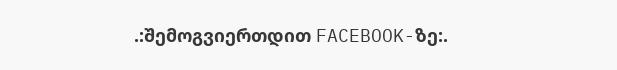.:შემოგვიერთდით FACEBOOK-ზე:.